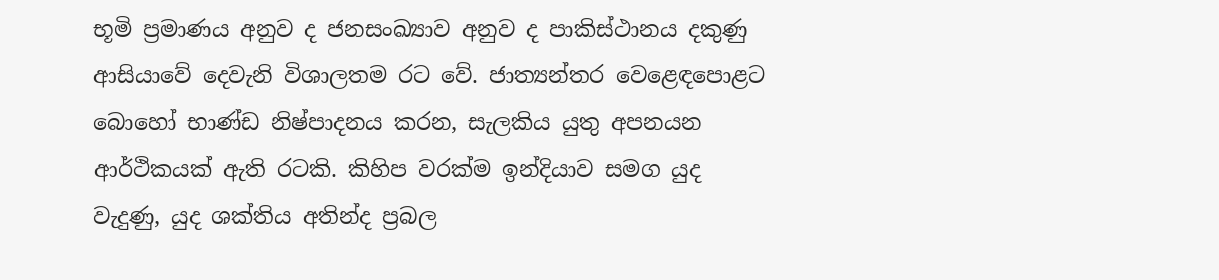භූමි ප්‍රමාණය අනුව ද ජනසංඛ්‍යාව අනුව ද පාකිස්ථානය දකුණු ආසියාවේ දෙවැනි විශාලතම රට වේ. ජාත්‍යන්තර වෙළෙඳපොළට බොහෝ භාණ්ඩ නිෂ්පාදනය කරන, සැලකිය යුතු අපනයන ආර්ථිකයක් ඇති රටකි. කිහිප වරක්ම ඉන්දියාව සමග යුද වැදුණු, යුද ශක්තිය අතින්ද ප්‍රබල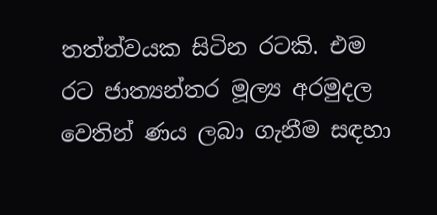තත්ත්වයක සිටින රටකි. එම රට ජාත්‍යන්තර මූල්‍ය අරමුදල වෙතින් ණය ලබා ගැනීම සඳහා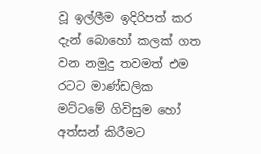වූ ඉල්ලීම ඉදිරිපත් කර දැන් බොහෝ කලක් ගත වන නමුදු තවමත් එම රටට මාණ්ඩලික මට්ටමේ ගිවිසුම හෝ අත්සන් කිරීමට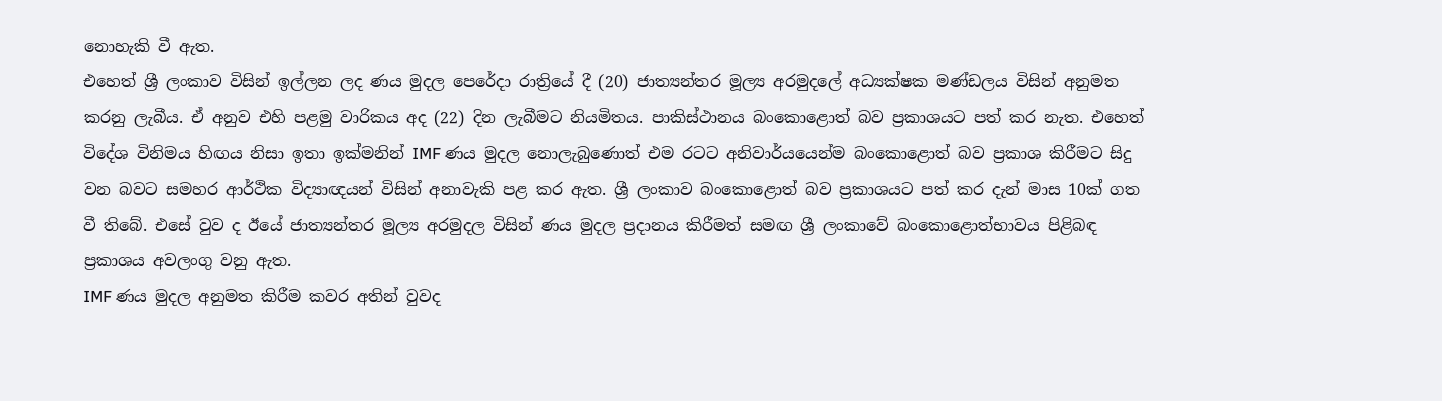නොහැකි වී ඇත.
එහෙත් ශ්‍රී ලංකාව විසින් ඉල්ලන ලද ණය මුදල පෙරේදා රාත්‍රියේ දී (20) ජාත්‍යන්තර මූල්‍ය අරමුදලේ අධ්‍යක්ෂක මණ්ඩලය විසින් අනුමත කරනු ලැබීය. ඒ අනුව එහි පළමු වාරිකය අද (22) දින ලැබීමට නියමිතය. පාකිස්ථානය බංකොළොත් බව ප්‍රකාශයට පත් කර නැත. එහෙත් විදේශ විනිමය හිඟය නිසා ඉතා ඉක්මනින් IMF ණය මුදල නොලැබුණොත් එම රටට අනිවාර්යයෙන්ම බංකොළොත් බව ප්‍රකාශ කිරීමට සිදු වන බවට සමහර ආර්ථික විද්‍යාඥයන් විසින් අනාවැකි පළ කර ඇත. ශ්‍රී ලංකාව බංකොළොත් බව ප්‍රකාශයට පත් කර දැන් මාස 10ක් ගත වී තිබේ. එසේ වුව ද ඊයේ ජාත්‍යන්තර මූල්‍ය අරමුදල විසින් ණය මුදල ප්‍රදානය කිරීමත් සමඟ ශ්‍රී ලංකාවේ බංකොළොත්භාවය පිළිබඳ ප්‍රකාශය අවලංගු වනු ඇත.
IMF ණය මුදල අනුමත කිරීම කවර අතින් වුවද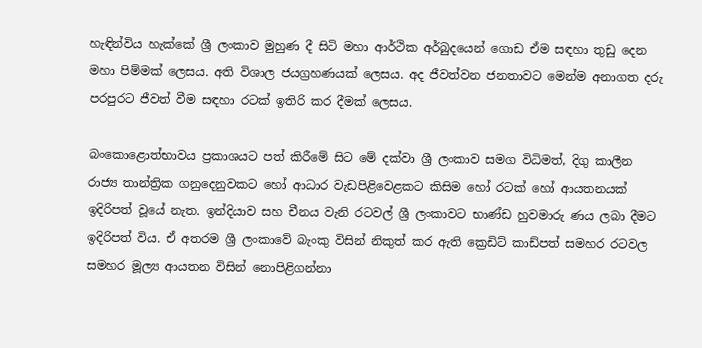හැඳින්විය හැක්කේ ශ්‍රී ලංකාව මුහුණ දී සිටි මහා ආර්ථික අර්බුදයෙන් ගොඩ ඒම සඳහා තුඩු දෙන මහා පිම්මක් ලෙසය. අති විශාල ජයග්‍රහණයක් ලෙසය. අද ජීවත්වන ජනතාවට මෙන්ම අනාගත දරු පරපුරට ජීවත් වීම සඳහා රටක් ඉතිරි කර දීමක් ලෙසය.

බංකොළොත්භාවය ප්‍රකාශයට පත් කිරීමේ සිට මේ දක්වා ශ්‍රී ලංකාව සමග විධිමත්, දිගු කාලීන රාජ්‍ය තාන්ත්‍රික ගනුදෙනුවකට හෝ ආධාර වැඩපිළිවෙළකට කිසිම හෝ රටක් හෝ ආයතනයක් ඉදිරිපත් වූයේ නැත. ඉන්දියාව සහ චීනය වැනි රටවල් ශ්‍රී ලංකාවට භාණ්ඩ හුවමාරු ණය ලබා දීමට ඉදිරිපත් විය. ඒ අතරම ශ්‍රී ලංකාවේ බැංකු විසින් නිකුත් කර ඇති ක්‍රෙඩිට් කාඩ්පත් සමහර රටවල සමහර මූල්‍ය ආයතන විසින් නොපිළිගන්නා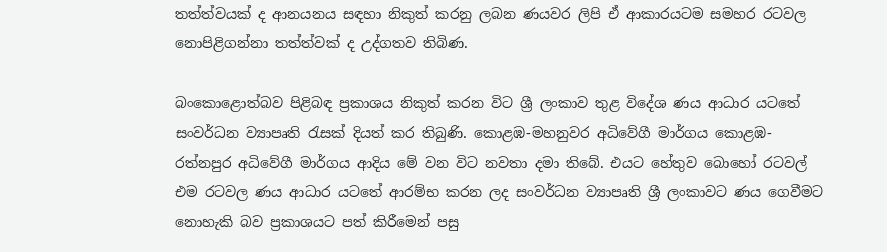තත්ත්වයක් ද ආනයනය සඳහා නිකුත් කරනු ලබන ණයවර ලිපි ඒ ආකාරයටම සමහර රටවල නොපිළිගන්නා තත්ත්වක් ද උද්ගතව තිබිණ.

බංකොළොත්බව පිළිබඳ ප්‍රකාශය නිකුත් කරන විට ශ්‍රී ලංකාව තුළ විදේශ ණය ආධාර යටතේ සංවර්ධන ව්‍යාපෘති රැසක් දියත් කර තිබුණි. කොළඹ-මහනුවර අධිවේගී මාර්ගය කොළඹ-රත්නපුර අධිවේගී මාර්ගය ආදිය මේ වන විට නවතා දමා තිබේ. එයට හේතුව බොහෝ රටවල් එම රටවල ණය ආධාර යටතේ ආරම්භ කරන ලද සංවර්ධන ව්‍යාපෘති ශ්‍රී ලංකාවට ණය ගෙවීමට නොහැකි බව ප්‍රකාශයට පත් කිරීමෙන් පසු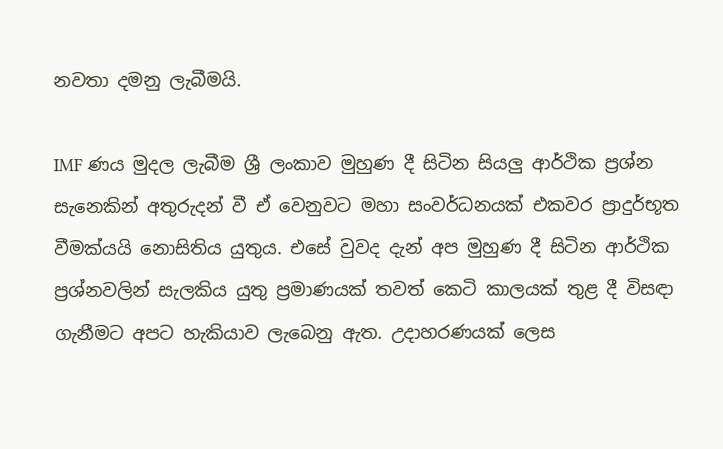නවතා දමනු ලැබීමයි.

IMF ණය මුදල ලැබීම ශ්‍රී ලංකාව මුහුණ දී සිටින සියලු‍ ආර්ථික ප්‍රශ්න සැනෙකින් අතුරුදන් වී ඒ වෙනුවට මහා සංවර්ධනයක් එකවර ප්‍රාදුර්භූත වීමක්යයි නොසිතිය යුතුය. එසේ වුවද දැන් අප මුහුණ දී සිටින ආර්ථික ප්‍රශ්නවලින් සැලකිය යුතු ප්‍රමාණයක් තවත් කෙටි කාලයක් තුළ දී විසඳා ගැනීමට අපට හැකියාව ලැබෙනු ඇත. උදාහරණයක් ලෙස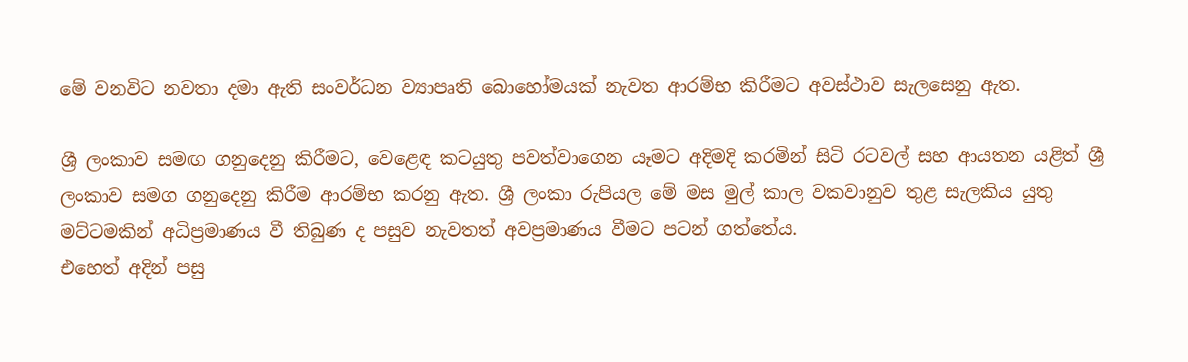මේ වනවිට නවතා දමා ඇති සංවර්ධන ව්‍යාපෘති බොහෝමයක් නැවත ආරම්භ කිරීමට අවස්ථාව සැලසෙනු ඇත.

ශ්‍රී ලංකාව සමඟ ගනුදෙනු කිරීමට, වෙළෙඳ කටයුතු පවත්වාගෙන යෑමට අදිමදි කරමින් සිටි රටවල් සහ ආයතන යළිත් ශ්‍රී ලංකාව සමග ගනුදෙනු කිරීම ආරම්භ කරනු ඇත. ශ්‍රී ලංකා රුපියල මේ මස මුල් කාල වකවානුව තුළ සැලකිය යුතු මට්ටමකින් අධිප්‍රමාණය වී තිබුණ ද පසුව නැවතත් අවප්‍රමාණය වීමට පටන් ගත්තේය.
එහෙත් අදින් පසු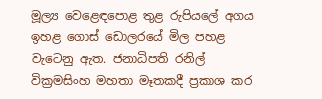මූල්‍ය වෙළෙඳපොළ තුළ රුපියලේ අගය ඉහළ ගොස් ඩොලරයේ මිල පහළ වැටෙනු ඇත. ජනාධිපති රනිල් වික්‍රමසිංහ මහතා මෑතකදී ප්‍රකාශ කර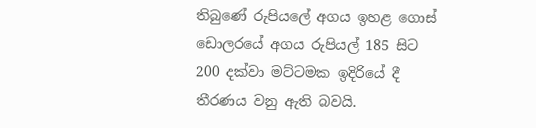තිබුණේ රුපියලේ අගය ඉහළ ගොස් ඩොලරයේ අගය රුපියල් 185 සිට 200 දක්වා මට්ටමක ඉදිරියේ දී තීරණය වනු ඇති බවයි.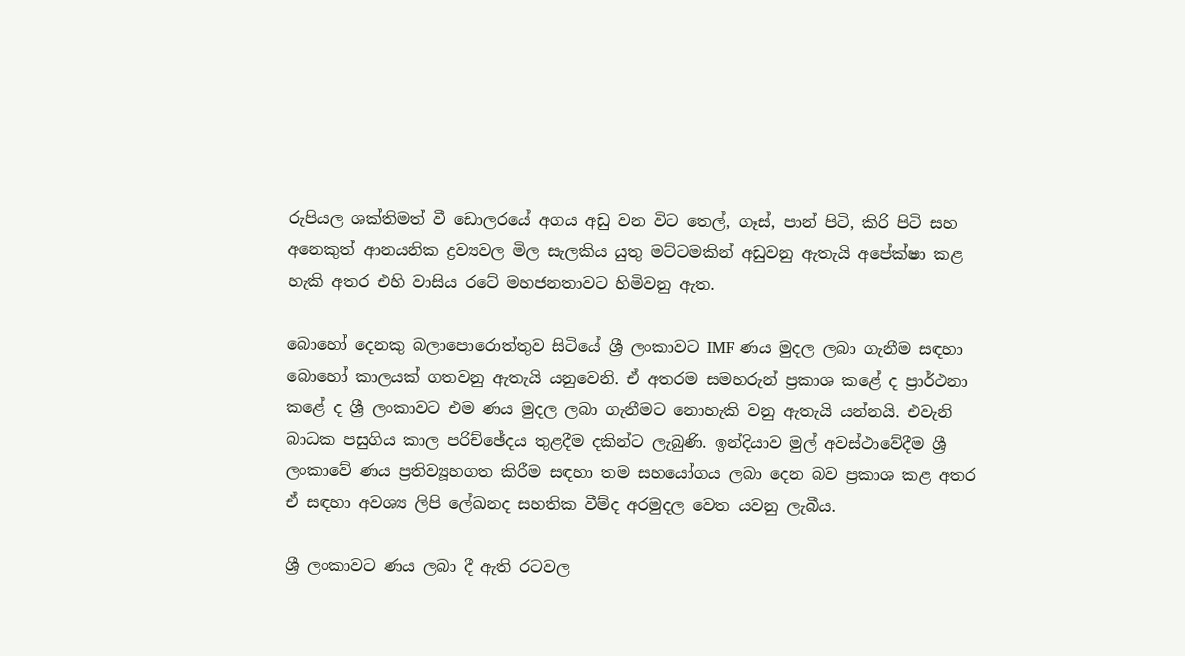රුපියල ශක්තිමත් වී ඩොලරයේ අගය අඩු වන විට තෙල්, ගෑස්, පාන් පිටි, කිරි පිටි සහ අනෙකුත් ආනයනික ද්‍රව්‍යවල මිල සැලකිය යුතු මට්ටමකින් අඩුවනු ඇතැයි අපේක්ෂා කළ හැකි අතර එහි වාසිය රටේ මහජනතාවට හිමිවනු ඇත.

බොහෝ දෙනකු බලාපොරොත්තුව සිටියේ ශ්‍රී ලංකාවට IMF ණය මුදල ලබා ගැනීම සඳහා බොහෝ කාලයක් ගතවනු ඇතැයි යනුවෙනි. ඒ අතරම සමහරුන් ප්‍රකාශ කළේ ද ප්‍රාර්ථනා කළේ ද ශ්‍රී ලංකාවට එම ණය මුදල ලබා ගැනීමට නොහැකි වනු ඇතැයි යන්නයි. එවැනි බාධක පසුගිය කාල පරිච්ඡේදය තුළදීම දකින්ට ලැබුණි. ඉන්දියාව මුල් අවස්ථාවේදීම ශ්‍රී ලංකාවේ ණය ප්‍රතිව්‍යූහගත කිරීම සඳහා තම සහයෝගය ලබා දෙන බව ප්‍රකාශ කළ අතර ඒ සඳහා අවශ්‍ය ලිපි ලේඛනද සහතික වීම්ද අරමුදල වෙත යවනු ලැබීය.

ශ්‍රී ලංකාවට ණය ලබා දී ඇති රටවල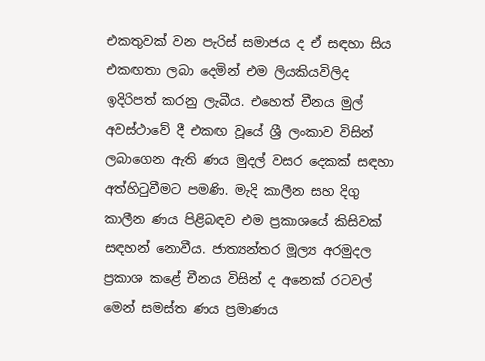එකතුවක් වන පැරිස් සමාජය ද ඒ සඳහා සිය එකඟතා ලබා දෙමින් එම ලියකියවිලිද ඉදිරිපත් කරනු ලැබීය. එහෙත් චීනය මුල් අවස්ථාවේ දී එකඟ වූයේ ශ්‍රී ලංකාව විසින් ලබාගෙන ඇති ණය මුදල් වසර දෙකක් සඳහා අත්හිටුවීමට පමණි. මැදි කාලීන සහ දිගු කාලීන ණය පිළිබඳව එම ප්‍රකාශයේ කිසිවක් සඳහන් නොවීය. ජාත්‍යන්තර මූල්‍ය අරමුදල ප්‍රකාශ කළේ චීනය විසින් ද අනෙක් රටවල් මෙන් සමස්ත ණය ප්‍රමාණය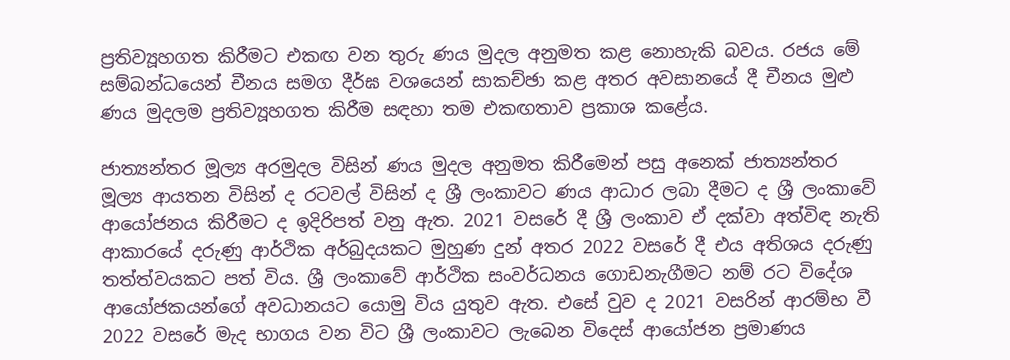ප්‍රතිව්‍යූහගත කිරීමට එකඟ වන තුරු ණය මුදල අනුමත කළ නොහැකි බවය. රජය මේ සම්බන්ධයෙන් චීනය සමග දීර්ඝ වශයෙන් සාකච්ඡා කළ අතර අවසානයේ දී චීනය මුළු ණය මුදලම ප්‍රතිව්‍යූහගත කිරීම සඳහා තම එකඟතාව ප්‍රකාශ කළේය.

ජාත්‍යන්තර මූල්‍ය අරමුදල විසින් ණය මුදල අනුමත කිරීමෙන් පසු අනෙක් ජාත්‍යන්තර මූල්‍ය ආයතන විසින් ද රටවල් විසින් ද ශ්‍රී ලංකාවට ණය ආධාර ලබා දීමට ද ශ්‍රී ලංකාවේ ආයෝජනය කිරීමට ද ඉදිරිපත් වනු ඇත. 2021 වසරේ දී ශ්‍රී ලංකාව ඒ දක්වා අත්විඳ නැති ආකාරයේ දරුණු ආර්ථික අර්බුදයකට මුහුණ දුන් අතර 2022 වසරේ දී එය අතිශය දරුණු තත්ත්වයකට පත් විය. ශ්‍රී ලංකාවේ ආර්ථික සංවර්ධනය ගොඩනැගීමට නම් රට විදේශ ආයෝජකයන්ගේ අවධානයට යොමු විය යුතුව ඇත. එසේ වුව ද 2021 වසරින් ආරම්භ වී 2022 වසරේ මැද භාගය වන විට ශ්‍රී ලංකාවට ලැබෙන විදෙස් ආයෝජන ප්‍රමාණය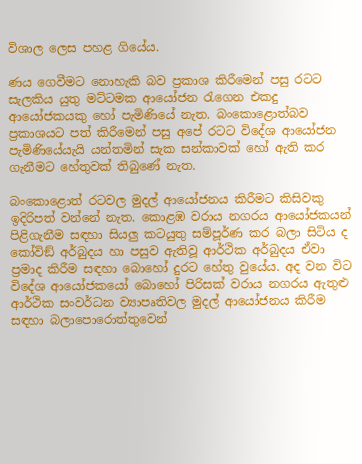විශාල ලෙස පහළ ගියේය.

ණය ගෙවීමට නොහැකි බව ප්‍රකාශ කිරීමෙන් පසු රටට සැලකිය යුතු මට්ටමක ආයෝජන රැගෙන එකදු ආයෝජකයකු හෝ පැමිණියේ නැත. බංකොළොත්බව ප්‍රකාශයට පත් කිරීමෙන් පසු අපේ රටට විදේශ ආයෝජන පැමිණියේයැයි යන්තමින් සැක සන්කාවක් හෝ ඇති කර ගැනීමට හේතුවක් තිබුණේ නැත.

බංකොළොත් රටවල මුදල් ආයෝජනය කිරීමට කිසිවකු ඉදිරිපත් වන්නේ නැත. කොළඹ වරාය නගරය ආයෝජකයන් පිළිගැනීම සඳහා සියලු‍ කටයුතු සම්පූර්ණ කර බලා සිටිය ද කෝවිඞ් අර්බුදය හා පසුව ඇතිවූ ආර්ථික අර්බුදය ඒවා ප්‍රමාද කිරීම සඳහා බොහෝ දුරට හේතු වුයේය. අද වන විට විදේශ ආයෝජකයෝ බොහෝ පිරිසක් වරාය නගරය ඇතුළු ආර්ථික සංවර්ධන ව්‍යාපෘතිවල මුදල් ආයෝජනය කිරීම සඳහා බලාපොරොත්තුවෙන්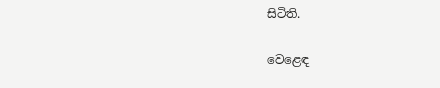සිටිති.

වෙළෙඳ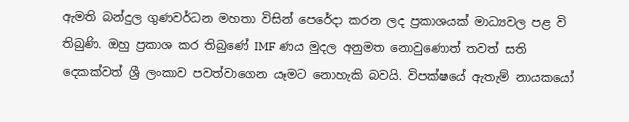ඇමති බන්දුල ගුණවර්ධන මහතා විසින් පෙරේදා කරන ලද ප්‍රකාශයක් මාධ්‍යවල පළ වි තිබුණි. ඔහු ප්‍රකාශ කර තිබුණේ IMF ණය මුදල අනුමත නොවුණොත් තවත් සති දෙකක්වත් ශ්‍රී ලංකාව පවත්වාගෙන යෑමට නොහැකි බවයි. විපක්ෂයේ ඇතැම් නායකයෝ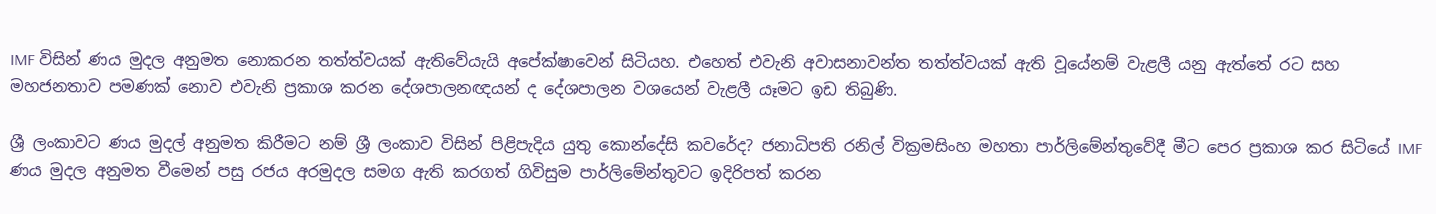IMF විසින් ණය මුදල අනුමත නොකරන තත්ත්වයක් ඇතිවේයැයි අපේක්ෂාවෙන් සිටියහ. එහෙත් එවැනි අවාසනාවන්ත තත්ත්වයක් ඇති වූයේනම් වැළලී යනු ඇත්තේ රට සහ මහජනතාව පමණක් නොව එවැනි ප්‍රකාශ කරන දේශපාලනඥයන් ද දේශපාලන වශයෙන් වැළලී යෑමට ඉඩ තිබුණි.

ශ්‍රී ලංකාවට ණය මුදල් අනුමත කිරීමට නම් ශ්‍රී ලංකාව විසින් පිළිපැදිය යුතු කොන්දේසි කවරේද? ජනාධිපති රනිල් වික්‍රමසිංහ මහතා පාර්ලිමේන්තුවේදී මීට පෙර ප්‍රකාශ කර සිටියේ IMF ණය මුදල අනුමත වීමෙන් පසු රජය අරමුදල සමග ඇති කරගත් ගිවිසුම පාර්ලිමේන්තුවට ඉදිරිපත් කරන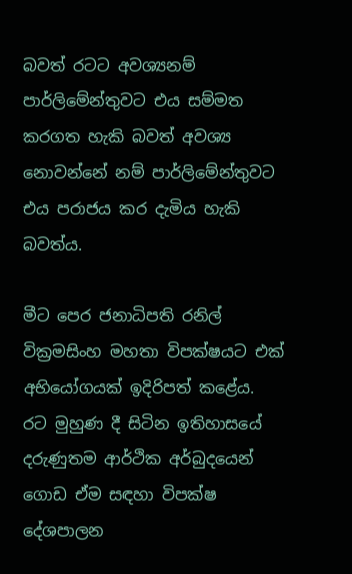බවත් රටට අවශ්‍යනම් පාර්ලිමේන්තුවට එය සම්මත කරගත හැකි බවත් අවශ්‍ය නොවන්නේ නම් පාර්ලිමේන්තුවට එය පරාජය කර දැමිය හැකි බවත්ය.

මීට පෙර ජනාධිපති රනිල් වික්‍රමසිංහ මහතා විපක්ෂයට එක් අභියෝගයක් ඉදිරිපත් කළේය. රට මුහුණ දී සිටින ඉතිහාසයේ දරුණුතම ආර්ථික අර්බුදයෙන් ගොඩ ඒම සඳහා විපක්ෂ දේශපාලන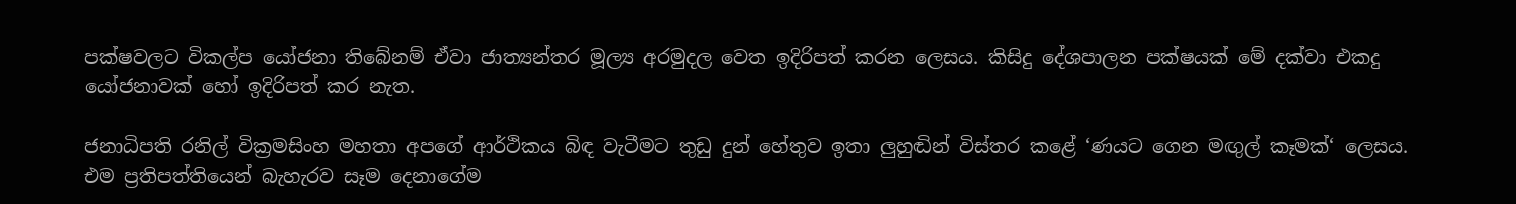පක්ෂවලට විකල්ප යෝජනා තිබේනම් ඒවා ජාත්‍යන්තර මූල්‍ය අරමුදල වෙත ඉදිරිපත් කරන ලෙසය. කිසිදු දේශපාලන පක්ෂයක් මේ දක්වා එකදු යෝජනාවක් හෝ ඉදිරිපත් කර නැත.

ජනාධිපති රනිල් වික්‍රමසිංහ මහතා අපගේ ආර්ථිකය බිඳ වැටීමට තුඩු දුන් හේතුව ඉතා ලු‍හුඬින් විස්තර කළේ ‘ණයට ගෙන මඟු‍ල් කෑමක්‘ ලෙසය. එම ප්‍රතිපත්තියෙන් බැහැරව සෑම දෙනාගේම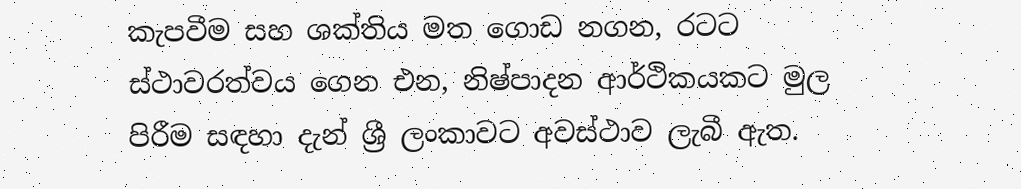කැපවීම සහ ශක්තිය මත ගොඩ නගන, රටට ස්ථාවරත්වය ගෙන එන, නිෂ්පාදන ආර්ථිකයකට මුල පිරීම සඳහා දැන් ශ්‍රී ලංකාවට අවස්ථාව ලැබී ඇත.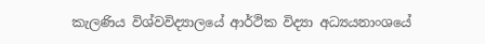කැලණිය විශ්වවිද්‍යාලයේ ආර්ථික විද්‍යා අධ්‍යයනාංශයේ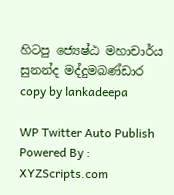හිටපු ජ්‍යෙෂ්ඨ මහාචාර්ය සුනන්ද මද්දුමබණ්ඩාර
copy by lankadeepa

WP Twitter Auto Publish Powered By : XYZScripts.com